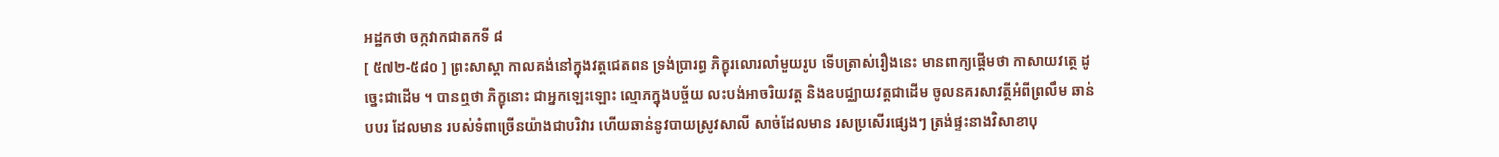អដ្ឋកថា ចក្កវាកជាតកទី ៨
[ ៥៧២-៥៨០ ] ព្រះសាស្តា កាលគង់នៅក្នុងវត្តជេតពន ទ្រង់ប្រារព្ធ ភិក្ខុរលោរលាំមួយរូប ទើបត្រាស់រឿងនេះ មានពាក្យផ្តើមថា កាសាយវត្ថេ ដូច្នេះជាដើម ។ បានឮថា ភិក្ខុនោះ ជាអ្នកឡេះឡោះ ល្មោភក្នុងបច្ច័យ លះបង់អាចរិយវត្ត និងឧបជ្ឈាយវត្តជាដើម ចូលនគរសាវត្ថីអំពីព្រលឹម ឆាន់បបរ ដែលមាន របស់ទំពាច្រើនយ៉ាងជាបរិវារ ហើយឆាន់នូវបាយស្រូវសាលី សាច់ដែលមាន រសប្រសើរផ្សេងៗ ត្រង់ផ្ទះនាងវិសាខាបុ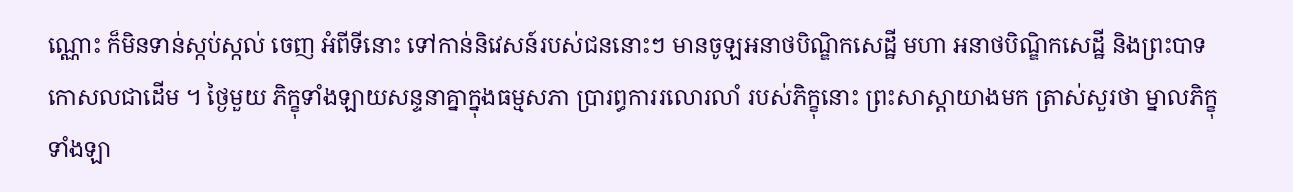ណ្ណោះ ក៏មិនទាន់ស្កប់ស្កល់ ចេញ អំពីទីនោះ ទៅកាន់និវេសន៍របស់ជននោះៗ មានចូឡអនាថបិណ្ឌិកសេដ្ឋី មហា អនាថបិណ្ឌិកសេដ្ឋី និងព្រះបាទកោសលជាដើម ។ ថ្ងៃមួយ ភិក្ខុទាំងឡាយសន្ទនាគ្នាក្នុងធម្មសភា ប្រារព្ធការរលោរលាំ របស់ភិក្ខុនោះ ព្រះសាស្តាយាងមក ត្រាស់សួរថា ម្នាលភិក្ខុទាំងឡា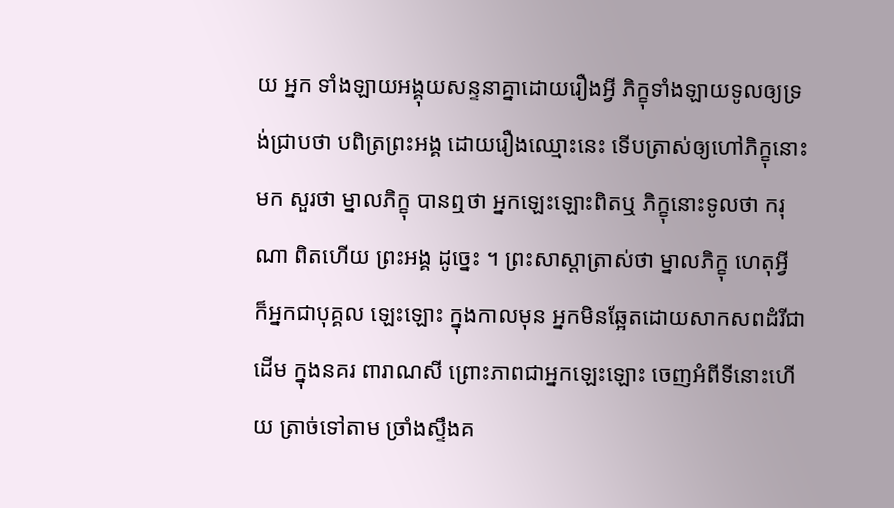យ អ្នក ទាំងឡាយអង្គុយសន្ទនាគ្នាដោយរឿងអ្វី ភិក្ខុទាំងឡាយទូលឲ្យទ្រង់ជ្រាបថា បពិត្រព្រះអង្គ ដោយរឿងឈ្មោះនេះ ទើបត្រាស់ឲ្យហៅភិក្ខុនោះមក សួរថា ម្នាលភិក្ខុ បានឮថា អ្នកឡេះឡោះពិតឬ ភិក្ខុនោះទូលថា ករុណា ពិតហើយ ព្រះអង្គ ដូច្នេះ ។ ព្រះសាស្តាត្រាស់ថា ម្នាលភិក្ខុ ហេតុអ្វី ក៏អ្នកជាបុគ្គល ឡេះឡោះ ក្នុងកាលមុន អ្នកមិនឆ្អែតដោយសាកសពដំរីជាដើម ក្នុងនគរ ពារាណសី ព្រោះភាពជាអ្នកឡេះឡោះ ចេញអំពីទីនោះហើយ ត្រាច់ទៅតាម ច្រាំងស្ទឹងគ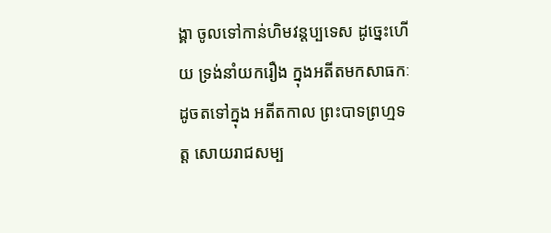ង្គា ចូលទៅកាន់ហិមវន្តប្បទេស ដូច្នេះហើយ ទ្រង់នាំយករឿង ក្នុងអតីតមកសាធកៈដូចតទៅក្នុង អតីតកាល ព្រះបាទព្រហ្មទត្ត សោយរាជសម្ប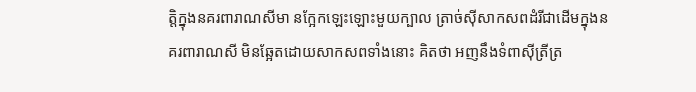ត្តិក្នុងនគរពារាណសីមា នក្អែកឡេះឡោះមួយក្បាល ត្រាច់ស៊ីសាកសពដំរីជាដើមក្នុងនគរពារាណសី មិនឆ្អែតដោយសាកសពទាំងនោះ គិតថា អញនឹងទំពាស៊ីត្រីត្រ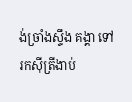ង់ច្រាំងស្ទឹង គង្គា ទៅរកស៊ីត្រីងាប់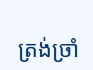ត្រង់ច្រាំ